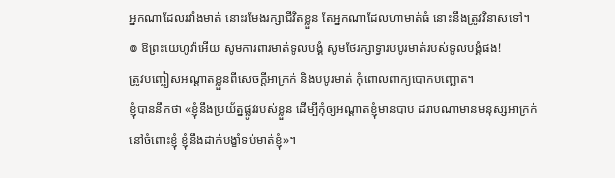អ្នកណាដែលរវាំងមាត់ នោះរមែងរក្សាជីវិតខ្លួន តែអ្នកណាដែលហាមាត់ធំ នោះនឹងត្រូវវិនាសទៅ។
៙ ឱព្រះយេហូវ៉ាអើយ សូមការពារមាត់ទូលបង្គំ សូមថែរក្សាទ្វារបបូរមាត់របស់ទូលបង្គំផង!
ត្រូវបញ្ចៀសអណ្ដាតខ្លួនពីសេចក្ដីអាក្រក់ និងបបូរមាត់ កុំពោលពាក្យបោកបញ្ឆោត។
ខ្ញុំបាននឹកថា «ខ្ញុំនឹងប្រយ័ត្នផ្លូវរបស់ខ្លួន ដើម្បីកុំឲ្យអណ្ដាតខ្ញុំមានបាប ដរាបណាមានមនុស្សអាក្រក់នៅចំពោះខ្ញុំ ខ្ញុំនឹងដាក់បង្ខាំទប់មាត់ខ្ញុំ»។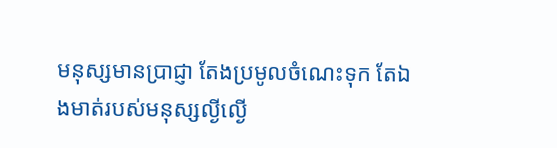មនុស្សមានប្រាជ្ញា តែងប្រមូលចំណេះទុក តែឯងមាត់របស់មនុស្សល្ងីល្ងើ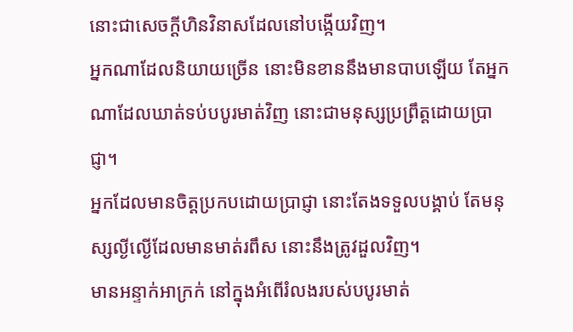នោះជាសេចក្ដីហិនវិនាសដែលនៅបង្កើយវិញ។
អ្នកណាដែលនិយាយច្រើន នោះមិនខាននឹងមានបាបឡើយ តែអ្នកណាដែលឃាត់ទប់បបូរមាត់វិញ នោះជាមនុស្សប្រព្រឹត្តដោយប្រាជ្ញា។
អ្នកដែលមានចិត្តប្រកបដោយប្រាជ្ញា នោះតែងទទួលបង្គាប់ តែមនុស្សល្ងីល្ងើដែលមានមាត់រពឹស នោះនឹងត្រូវដួលវិញ។
មានអន្ទាក់អាក្រក់ នៅក្នុងអំពើរំលងរបស់បបូរមាត់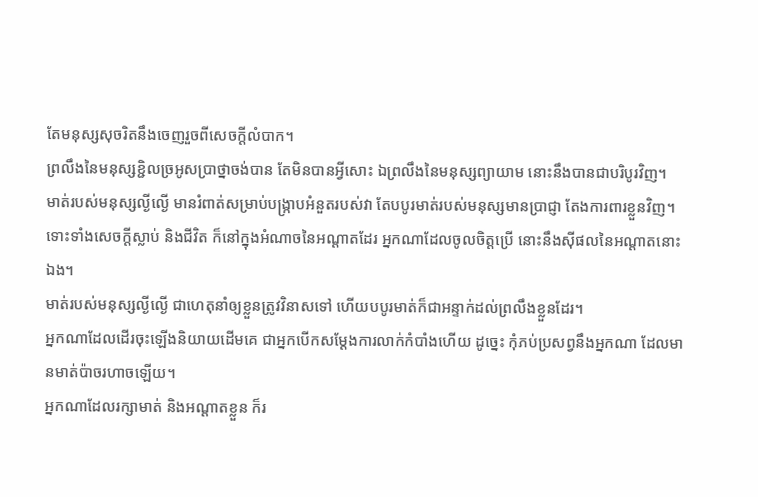តែមនុស្សសុចរិតនឹងចេញរួចពីសេចក្ដីលំបាក។
ព្រលឹងនៃមនុស្សខ្ជិលច្រអូសប្រាថ្នាចង់បាន តែមិនបានអ្វីសោះ ឯព្រលឹងនៃមនុស្សព្យាយាម នោះនឹងបានជាបរិបូរវិញ។
មាត់របស់មនុស្សល្ងីល្ងើ មានរំពាត់សម្រាប់បង្ក្រាបអំនួតរបស់វា តែបបូរមាត់របស់មនុស្សមានប្រាជ្ញា តែងការពារខ្លួនវិញ។
ទោះទាំងសេចក្ដីស្លាប់ និងជីវិត ក៏នៅក្នុងអំណាចនៃអណ្ដាតដែរ អ្នកណាដែលចូលចិត្តប្រើ នោះនឹងស៊ីផលនៃអណ្ដាតនោះឯង។
មាត់របស់មនុស្សល្ងីល្ងើ ជាហេតុនាំឲ្យខ្លួនត្រូវវិនាសទៅ ហើយបបូរមាត់ក៏ជាអន្ទាក់ដល់ព្រលឹងខ្លួនដែរ។
អ្នកណាដែលដើរចុះឡើងនិយាយដើមគេ ជាអ្នកបើកសម្ដែងការលាក់កំបាំងហើយ ដូច្នេះ កុំភប់ប្រសព្វនឹងអ្នកណា ដែលមានមាត់ប៉ាចរហាចឡើយ។
អ្នកណាដែលរក្សាមាត់ និងអណ្ដាតខ្លួន ក៏រ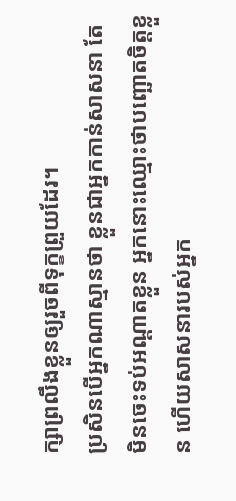ក្សាព្រលឹងខ្លួនឲ្យរួចពីទុក្ខព្រួយដែរ។
ប្រសិនបើអ្នកណាស្មានថា ខ្លួនជាអ្នកកាន់សាសនា តែមិនចេះទប់អណ្តាតខ្លួន អ្នកនោះឈ្មោះថាបញ្ឆោតចិត្តខ្លួន ហើយសាសនារបស់អ្នក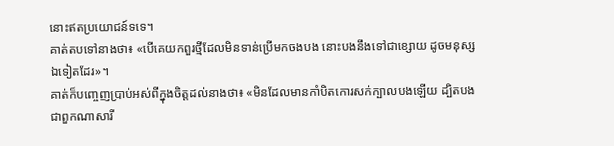នោះឥតប្រយោជន៍ទទេ។
គាត់តបទៅនាងថា៖ «បើគេយកពួរថ្មីដែលមិនទាន់ប្រើមកចងបង នោះបងនឹងទៅជាខ្សោយ ដូចមនុស្សឯទៀតដែរ»។
គាត់ក៏បញ្ចេញប្រាប់អស់ពីក្នុងចិត្តដល់នាងថា៖ «មិនដែលមានកាំបិតកោរសក់ក្បាលបងឡើយ ដ្បិតបងជាពួកណាសារី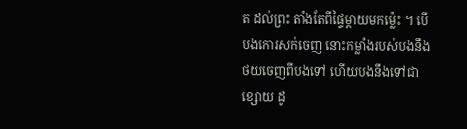ត ដល់ព្រះ តាំងតែពីផ្ទៃម្តាយមកម៉្លេះ ។ បើបងកោរសក់ចេញ នោះកម្លាំងរបស់បងនឹងថយចេញពីបងទៅ ហើយបងនឹងទៅជាខ្សោយ ដូ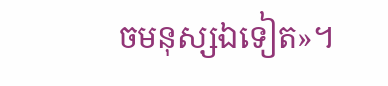ចមនុស្សឯទៀត»។